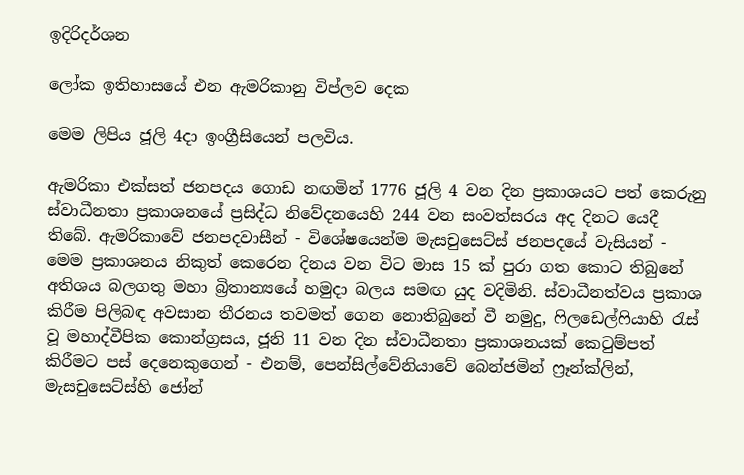ඉදිරිදර්ශන

ලෝක ඉතිහාසයේ එන ඇමරිකානු විප්ලව දෙක

මෙම ලිපිය ජූලි 4දා ඉංග්‍රීසියෙන් පලවිය.

ඇමරිකා එක්සත් ජනපදය ගොඩ නඟමින් 1776 ජූලි 4 වන දින ප්‍රකාශයට පත් කෙරුනු ස්වාධීනතා ප්‍රකාශනයේ ප්‍රසිද්ධ නිවේදනයෙහි 244 වන සංවත්සරය අද දිනට යෙදී තිබේ. ඇමරිකාවේ ජනපදවාසීන් - විශේෂයෙන්ම මැසචුසෙට්ස් ජනපදයේ වැසියන් - මෙම ප්‍රකාශනය නිකුත් කෙරෙන දිනය වන විට මාස 15 ක් පුරා ගත කොට තිබුනේ අතිශය බලගතු මහා බ්‍රිතාන්‍යයේ හමුදා බලය සමඟ යුද වදිමිනි. ස්වාධීනත්වය ප්‍රකාශ කිරීම පිලිබඳ අවසාන තීරනය තවමත් ගෙන නොතිබුනේ වී නමුදු, ෆිලඩෙල්ෆියාහි රැස් වූ මහාද්වීපික කොන්ග්‍රසය, ජූනි 11 වන දින ස්වාධීනතා ප්‍රකාශනයක් කෙටුම්පත් කිරීමට පස් දෙනෙකුගෙන් - එනම්, පෙන්සිල්වේනියාවේ බෙන්ජමින් ෆ්‍රෑන්ක්ලින්, මැසචුසෙට්ස්හි ජෝන්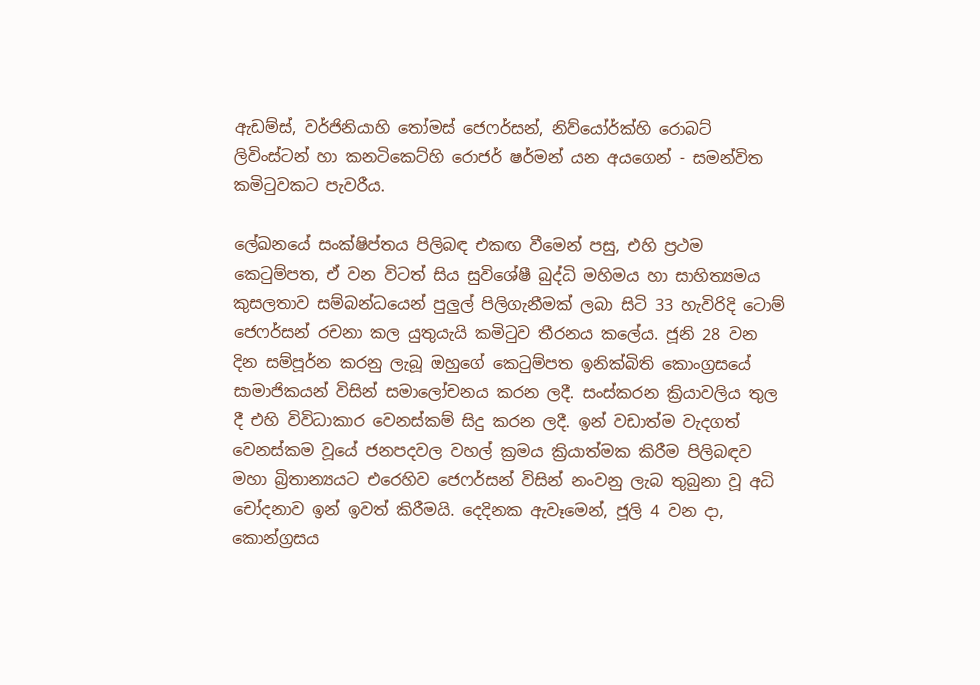ඇඩම්ස්, වර්ජිනියාහි තෝමස් ජෙෆර්සන්, නිව්යෝර්ක්හි රොබට් ලිවිංස්ටන් හා කනටිකෙට්හි රොජර් ෂර්මන් යන අයගෙන් - සමන්විත කමිටුවකට පැවරීය.

ලේඛනයේ සංක්ෂිප්තය පිලිබඳ එකඟ වීමෙන් පසු, එහි ප්‍රථම කෙටුම්පත, ඒ වන විටත් සිය සුවිශේෂී බුද්ධි මහිමය හා සාහිත්‍යමය කුසලතාව සම්බන්ධයෙන් පුලුල් පිලිගැනීමක් ලබා සිටි 33 හැවිරිදි ටොම් ජෙෆර්සන් රචනා කල යුතුයැයි කමිටුව තීරනය කලේය. ජූනි 28 වන දින සම්පූර්න කරනු ලැබූ ඔහුගේ කෙටුම්පත ඉනික්බිති කොංග්‍රසයේ සාමාජිකයන් විසින් සමාලෝචනය කරන ලදී. සංස්කරන ක්‍රියාවලිය තුල දී එහි විවිධාකාර වෙනස්කම් සිදු කරන ලදී. ඉන් වඩාත්ම වැදගත් වෙනස්කම වූයේ ජනපදවල වහල් ක්‍රමය ක්‍රියාත්මක කිරීම පිලිබඳව මහා බ්‍රිතාන්‍යයට එරෙහිව ජෙෆර්සන් විසින් නංවනු ලැබ තුබුනා වූ අධි චෝදනාව ඉන් ඉවත් කිරීමයි. දෙදිනක ඇවෑමෙන්, ජූලි 4 වන දා, කොන්ග්‍රසය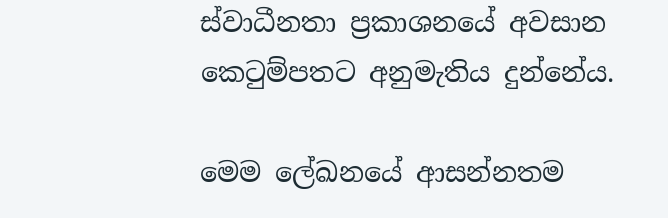ස්වාධීනතා ප්‍රකාශනයේ අවසාන කෙටුම්පතට අනුමැතිය දුන්නේය.

මෙම ලේඛනයේ ආසන්නතම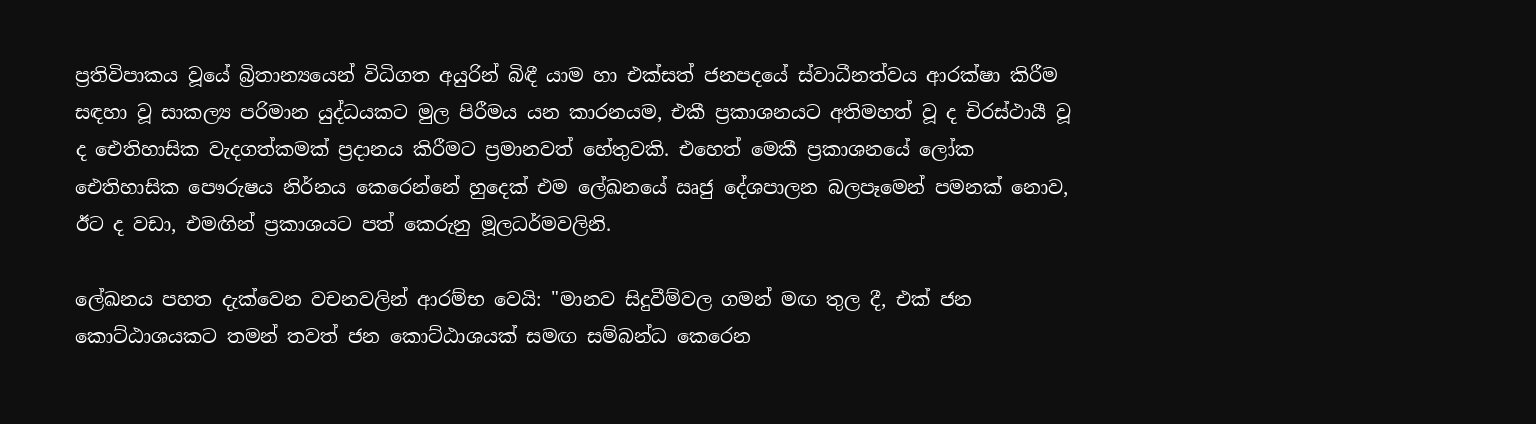ප්‍රතිවිපාකය වූයේ බ්‍රිතාන්‍යයෙන් විධිගත අයුරින් බිඳී යාම හා එක්සත් ජනපදයේ ස්වාධීනත්වය ආරක්ෂා කිරීම සඳහා වූ සාකල්‍ය පරිමාන යුද්ධයකට මුල පිරීමය යන කාරනයම, එකී ප්‍රකාශනයට අතිමහත් වූ ද චිරස්ථායී වූ ද ඓතිහාසික වැදගත්කමක් ප්‍රදානය කිරීමට ප්‍රමානවත් හේතුවකි. එහෙත් මෙකී ප්‍රකාශනයේ ලෝක ඓතිහාසික පෞරුෂය නිර්නය කෙරෙන්නේ හුදෙක් එම ලේඛනයේ ඍජු දේශපාලන බලපෑමෙන් පමනක් නොව, ඊට ද වඩා, එමඟින් ප්‍රකාශයට පත් කෙරුනු මූලධර්මවලිනි.

ලේඛනය පහත දැක්වෙන වචනවලින් ආරම්භ වෙයි: "මානව සිදුවීම්වල ගමන් මඟ තුල දී, එක් ජන කොට්ඨාශයකට තමන් තවත් ජන කොට්ඨාශයක් සමඟ සම්බන්ධ කෙරෙන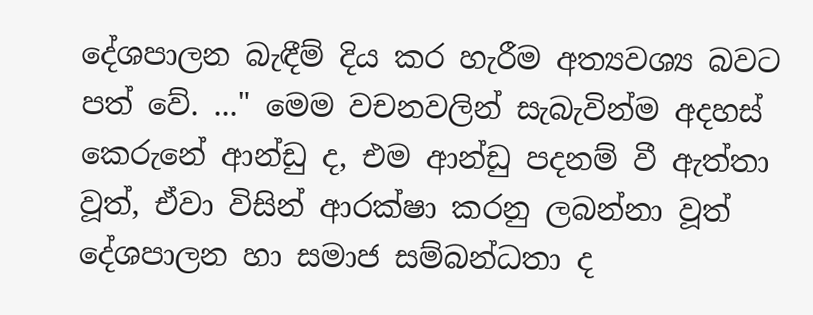දේශපාලන බැඳීම් දිය කර හැරීම අත්‍යවශ්‍ය බවට පත් වේ. ..." මෙම වචනවලින් සැබැවින්ම අදහස් කෙරුනේ ආන්ඩු ද, එම ආන්ඩු පදනම් වී ඇත්තා වූත්, ඒවා විසින් ආරක්ෂා කරනු ලබන්නා වූත් දේශපාලන හා සමාජ සම්බන්ධතා ද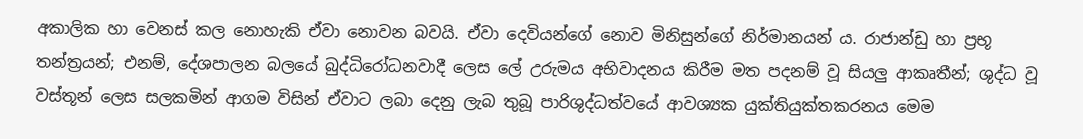අකාලික හා වෙනස් කල නොහැකි ඒවා නොවන බවයි. ඒවා දෙවියන්ගේ නොව මිනිසුන්ගේ නිර්මානයන් ය. රාජාන්ඩු හා ප්‍රභූ තන්ත්‍රයන්; එනම්, දේශපාලන බලයේ බුද්ධිරෝධනවාදී ලෙස ලේ උරුමය අභිවාදනය කිරීම මත පදනම් වූ සියලු ආකෘතීන්; ශුද්ධ වූ වස්තූන් ලෙස සලකමින් ආගම විසින් ඒවාට ලබා දෙනු ලැබ තුබූ පාරිශුද්ධත්වයේ ආවශ්‍යක යුක්තියුක්තකරනය මෙම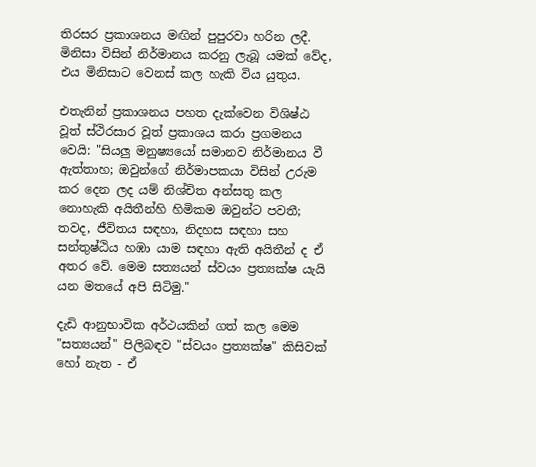තිරසර ප්‍රකාශනය මඟින් පුපුරවා හරින ලදී. මිනිසා විසින් නිර්මානය කරනු ලැබූ යමක් වේද, එය මිනිසාට වෙනස් කල හැකි විය යුතුය.

එතැනින් ප්‍රකාශනය පහත දැක්වෙන විශිෂ්ඨ වූත් ස්ථිරසාර වූත් ප්‍රකාශය කරා ප්‍රගමනය වෙයි: "සියලු මනුෂ්‍යයෝ සමානව නිර්මානය වී ඇත්තාහ; ඔවුන්ගේ නිර්මාපකයා විසින් උරුම කර දෙන ලද යම් නිශ්චිත අන්සතු කල නොහැකි අයිතීන්හි හිමිකම ඔවුන්ට පවතී; තවද, ජීවිතය සඳහා, නිදහස සඳහා සහ සන්තුෂ්ඨිය හඹා යාම සඳහා ඇති අයිතීන් ද ඒ අතර වේ. මෙම සත්‍යයන් ස්වයං ප්‍රත්‍යක්ෂ යැයි යන මතයේ අපි සිටිමු."

දැඩි ආනුභාවික අර්ථයකින් ගත් කල මෙම "සත්‍යයන්" පිලිබඳව "ස්වයං ප්‍රත්‍යක්ෂ" කිසිවක් හෝ නැත - ඒ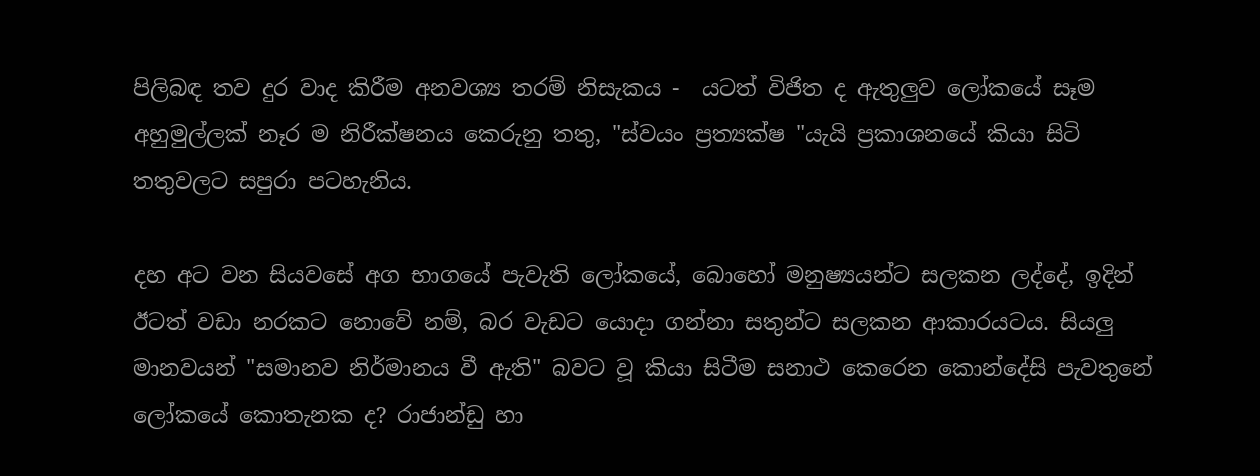පිලිබඳ තව දුර වාද කිරීම අනවශ්‍ය තරම් නිසැකය -  යටත් විජිත ද ඇතුලුව ලෝකයේ සෑම අහුමුල්ලක් නෑර ම නිරීක්ෂනය කෙරුනු තතු, "ස්වයං ප්‍රත්‍යක්ෂ "යැයි ප්‍රකාශනයේ කියා සිටි තතුවලට සපුරා පටහැනිය.

දහ අට වන සියවසේ අග භාගයේ පැවැති ලෝකයේ, බොහෝ මනුෂ්‍යයන්ට සලකන ලද්දේ, ඉදින් ඊටත් වඩා නරකට නොවේ නම්, බර වැඩට යොදා ගන්නා සතුන්ට සලකන ආකාරයටය. සියලු මානවයන් "සමානව නිර්මානය වී ඇති" බවට වූ කියා සිටීම සනාථ කෙරෙන කොන්දේසි පැවතුනේ ලෝකයේ කොතැනක ද? රාජාන්ඩු හා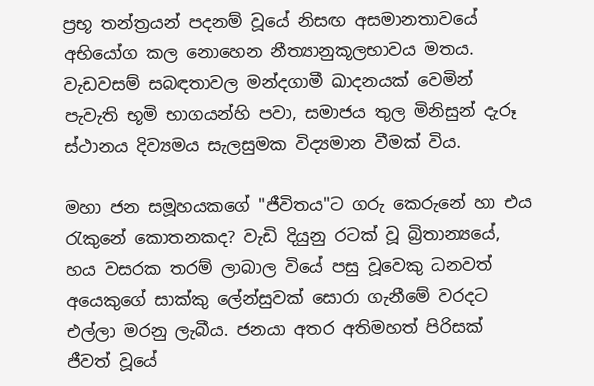ප්‍රභූ තන්ත්‍රයන් පදනම් වූයේ නිසඟ අසමානතාවයේ අභියෝග කල නොහෙන නීත්‍යානුකූලභාවය මතය. වැඩවසම් සබඳතාවල මන්දගාමී ඛාදනයක් වෙමින් පැවැති භූමි භාගයන්හි පවා, සමාජය තුල මිනිසුන් දැරූ ස්ථානය දිව්‍යමය සැලසුමක විද්‍යමාන වීමක් විය.

මහා ජන සමූහයකගේ "ජීවිතය"ට ගරු කෙරුනේ හා එය රැකුනේ කොතනකද? වැඩි දියුනු රටක් වූ බ්‍රිතාන්‍යයේ, හය වසරක තරම් ලාබාල වියේ පසු වූවෙකු ධනවත් අයෙකුගේ සාක්කු ලේන්සුවක් සොරා ගැනීමේ වරදට එල්ලා මරනු ලැබීය. ජනයා අතර අතිමහත් පිරිසක් ජීවත් වූයේ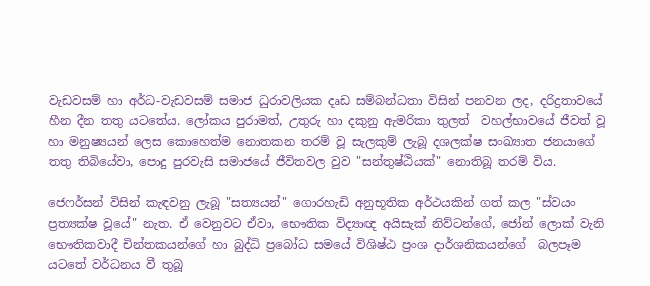වැඩවසම් හා අර්ධ-වැඩවසම් සමාජ ධුරාවලියක දෘඩ සම්බන්ධතා විසින් පනවන ලද, දරිද්‍රතාවයේ හීන දීන තතු යටතේය. ලෝකය පුරාමත්, උතුරු හා දකුනු ඇමරිකා තුලත්  වහල්භාවයේ ජීවත් වූ හා මනුෂ්‍යයන් ලෙස කොහෙත්ම නොතකන තරම් වූ සැලකුම් ලැබූ දශලක්ෂ සංඛ්‍යාත ජනයාගේ තතු තිබියේවා, පොදු පුරවැසි සමාජයේ ජීවිතවල වුව "සන්තුෂ්ඨියක්" නොතිබූ තරම් විය.

ජෙෆර්සන් විසින් කැඳවනු ලැබූ "සත්‍යයන්" ගොරහැඩි අනුභූතික අර්ථයකින් ගත් කල "ස්වයං ප්‍රත්‍යක්ෂ වූයේ" නැත. ඒ වෙනුවට ඒවා, භෞතික විද්‍යාඥ අයිසැක් නිව්ටන්ගේ, ජෝන් ලොක් වැනි භෞතිකවාදී චින්තකයන්ගේ හා බුද්ධි ප්‍රබෝධ සමයේ විශිෂ්ඨ ප්‍රංශ දාර්ශනිකයන්ගේ  බලපෑම යටතේ වර්ධනය වී තුබූ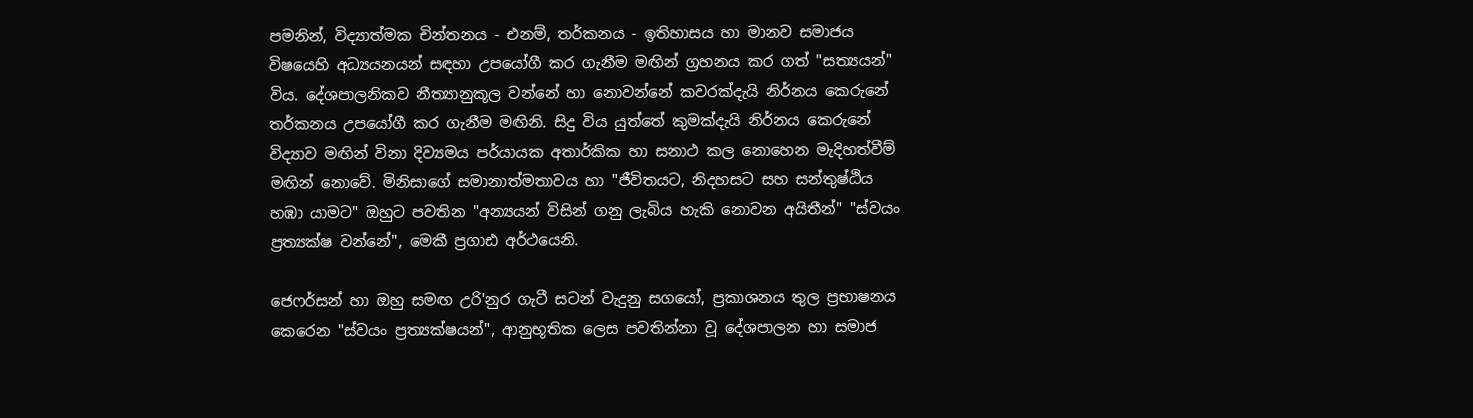පමනින්, විද්‍යාත්මක චින්තනය - එනම්, තර්කනය - ඉතිහාසය හා මානව සමාජය විෂයෙහි අධ්‍යයනයන් සඳහා උපයෝගී කර ගැනීම මඟින් ග්‍රහනය කර ගත් "සත්‍යයන්" විය. දේශපාලනිකව නීත්‍යානුකූල වන්නේ හා නොවන්නේ කවරක්දැයි නිර්නය කෙරුනේ තර්කනය උපයෝගී කර ගැනීම මඟිනි. සිදු විය යුත්තේ කුමක්දැයි නිර්නය කෙරුනේ විද්‍යාව මඟින් විනා දිව්‍යමය පර්යායක අතාර්කික හා සනාථ කල නොහෙන මැදිහත්වීම් මඟින් නොවේ. මිනිසාගේ සමානාත්මතාවය හා "ජීවිතයට, නිදහසට සහ සන්තුෂ්ඨිය හඹා යාමට" ඔහුට පවතින "අන්‍යයන් විසින් ගනු ලැබිය හැකි නොවන අයිතීන්" "ස්වයං ප්‍රත්‍යක්ෂ වන්නේ", මෙකී ප්‍රගාඪ අර්ථයෙනි.

ජෙෆර්සන් හා ඔහු සමඟ උරි'නුර ගැටී සටන් වැදුනු සගයෝ, ප්‍රකාශනය තුල ප්‍රභාෂනය කෙරෙන "ස්වයං ප්‍රත්‍යක්ෂයන්", ආනුභූතික ලෙස පවතින්නා වූ දේශපාලන හා සමාජ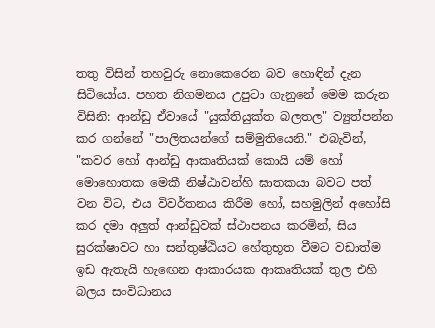තතු විසින් තහවුරු නොකෙරෙන බව හොඳින් දැන සිටියෝය. පහත නිගමනය උපුටා ගැනුනේ මෙම කරුන විසිනි: ආන්ඩු ඒවායේ "යුක්තියුක්ත බලතල" ව්‍යුත්පන්න කර ගන්නේ "පාලිතයන්ගේ සම්මුතියෙනි." එබැවින්, "කවර හෝ ආන්ඩු ආකෘතියක් කොයි යම් හෝ මොහොතක මෙකී නිෂ්ඨාවන්හි ඝාතකයා බවට පත් වන විට, එය විවර්තනය කිරීම හෝ, සහමුලින් අහෝසි කර දමා අලුත් ආන්ඩුවක් ස්ථාපනය කරමින්, සිය සුරක්ෂාවට හා සන්තුෂ්ඨියට හේතුභූත වීමට වඩාත්ම ඉඩ ඇතැයි හැඟෙන ආකාරයක ආකෘතියක් තුල එහි බලය සංවිධානය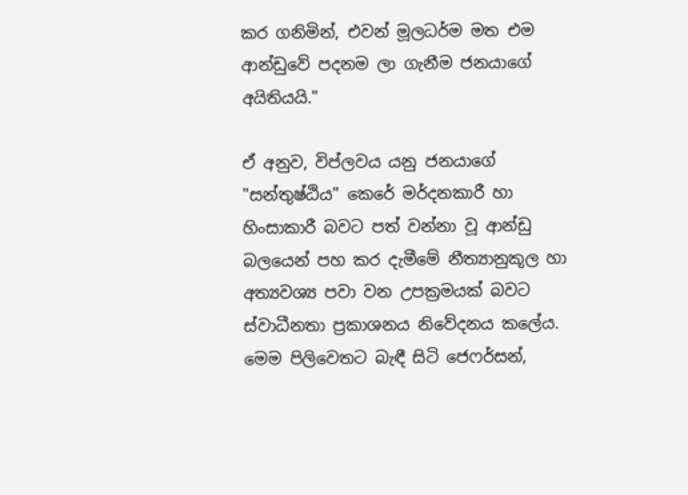කර ගනිමින්, එවන් මූලධර්ම මත එම ආන්ඩුවේ පදනම ලා ගැනීම ජනයාගේ අයිතියයි."

ඒ අනුව, විප්ලවය යනු ජනයාගේ "සන්තුෂ්ඨිය" කෙරේ මර්දනකාරී හා හිංසාකාරී බවට පත් වන්නා වූ ආන්ඩු බලයෙන් පහ කර දැමීමේ නීත්‍යානුකූල හා අත්‍යවශ්‍ය පවා වන උපක්‍රමයක් බවට ස්වාධීනතා ප්‍රකාශනය නිවේදනය කලේය. මෙම පිලිවෙතට බැඳී සිටි ජෙෆර්සන්,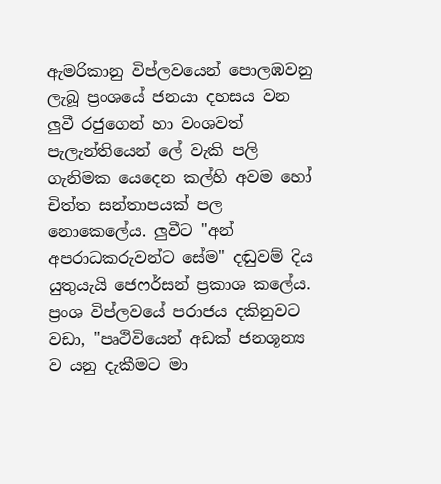ඇමරිකානු විප්ලවයෙන් පොලඹවනු ලැබූ ප්‍රංශයේ ජනයා දහසය වන ලුවී රජුගෙන් හා වංශවත් පැලැන්තියෙන් ලේ වැකි පලි ගැනිමක යෙදෙන කල්හි අවම හෝ චිත්ත සන්තාපයක් පල නොකෙලේය. ලුවීට "අන් අපරාධකරුවන්ට සේම" දඬුවම් දිය යුතුයැයි ජෙෆර්සන් ප්‍රකාශ කලේය. ප්‍රංශ විප්ලවයේ පරාජය දකිනුවට වඩා, "පෘථිවියෙන් අඩක් ජනශූන්‍ය ව යනු දැකීමට මා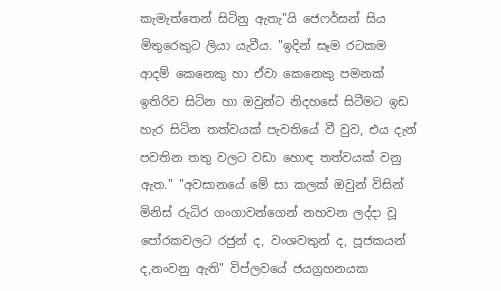කැමැත්තෙන් සිටිනු ඇතැ"යි ජෙෆර්සන් සිය මිතුරෙකුට ලියා යැවීය. "ඉදින් සෑම රටකම ආදම් කෙනෙකු හා ඒවා කෙනෙකු පමනක් ඉතිරිව සිටින හා ඔවුන්ට නිදහසේ සිටීමට ඉඩ හැර සිටින තත්වයක් පැවතියේ වී වුව, එය දැන් පවතින තතු වලට වඩා හොඳ තත්වයක් වනු ඇත." "අවසානයේ මේ සා කලක් ඔවුන් විසින් මිනිස් රුධිර ගංගාවන්ගෙන් නහවන ලද්දා වූ පෝරකවලට රජුන් ද, වංශවතුන් ද, පූජකයන් ද,නංවනු ඇති" විප්ලවයේ ජයග්‍රහනයක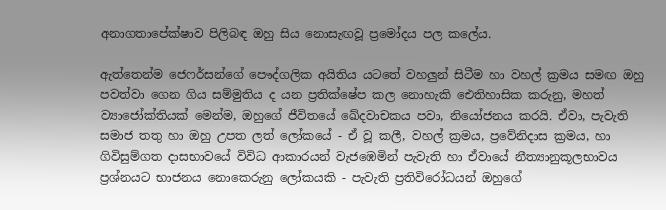අනාගතාපේක්ෂාව පිලිබඳ ඔහු සිය නොසැඟවූ ප්‍රමෝදය පල කලේය.

ඇත්තෙන්ම ජෙෆර්සන්ගේ පෞද්ගලික අයිතිය යටතේ වහලුන් සිටීම හා වහල් ක්‍රමය සමඟ ඔහු පවත්වා ගෙන ගිය සම්මුතිය ද යන ප්‍රතික්ෂේප කල නොහැකි ඓතිහාසික කරුනු, මහත් ව්‍යාජෝක්තියක් මෙන්ම, ඔහුගේ ජීවිතයේ ඛේදවාචකය පවා, නියෝජනය කරයි. ඒවා, පැවැති සමාජ තතු හා ඔහු උපත ලත් ලෝකයේ - ඒ වූ කලී, වහල් ක්‍රමය, ප්‍රවේනිදාස ක්‍රමය, හා ගිවිසුම්ගත දාසභාවයේ විවිධ ආකාරයන් වැජඹෙමින් පැවැති හා ඒවායේ නීත්‍යානුකූලභාවය ප්‍රශ්නයට භාජනය නොකෙරුනු ලෝකයකි - පැවැති ප්‍රතිවිරෝධයන් ඔහුගේ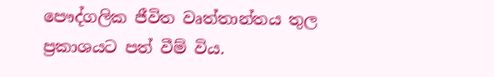පෞද්ගලික ජීවිත වෘත්තාන්තය තුල ප්‍රකාශයට පත් වීම් විය.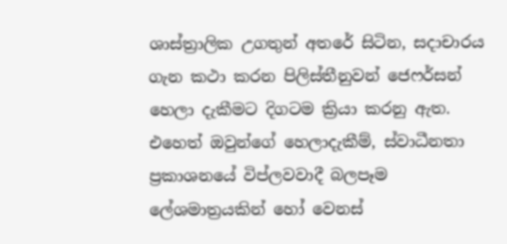ශාස්ත්‍රාලික උගතුන් අතරේ සිටින, සදාචාරය ගැන කථා කරන පිලිස්තීනුවන් ජෙෆර්සන් හෙලා දැකීමට දිගටම ක්‍රියා කරනු ඇත. එහෙත් ඔවුන්ගේ හෙලාදැකීම්, ස්වාධීනතා ප්‍රකාශනයේ විප්ලවවාදී බලපෑම ලේශමාත්‍රයකින් හෝ වෙනස්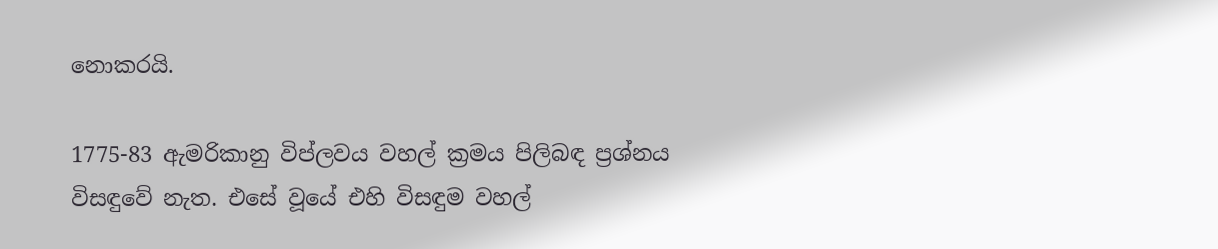නොකරයි.

1775-83 ඇමරිකානු විප්ලවය වහල් ක්‍රමය පිලිබඳ ප්‍රශ්නය විසඳුවේ නැත. එසේ වූයේ එහි විසඳුම වහල්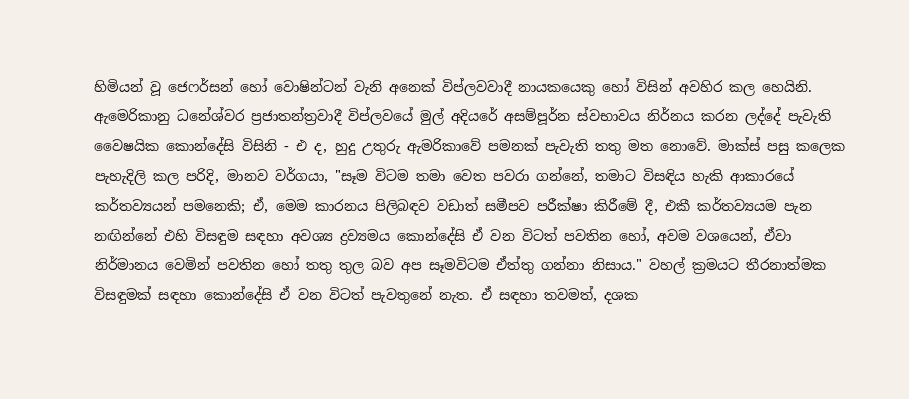හිමියන් වූ ජෙෆර්සන් හෝ වොෂින්ටන් වැනි අනෙක් විප්ලවවාදී නායකයෙකු හෝ විසින් අවහිර කල හෙයිනි. ඇමෙරිකානු ධනේශ්වර ප්‍රජාතන්ත්‍රවාදී විප්ලවයේ මුල් අදියරේ අසම්පූර්න ස්වභාවය නිර්නය කරන ලද්දේ පැවැති වෛෂයික කොන්දේසි විසිනි - එ ද, හුදු උතුරු ඇමරිකාවේ පමනක් පැවැති තතු මත නොවේ. මාක්ස් පසු කලෙක පැහැදිලි කල පරිදි, මානව වර්ගයා, "සෑම විටම තමා වෙත පවරා ගන්නේ, තමාට විසඳිය හැකි ආකාරයේ කර්තව්‍යයන් පමනෙකි; ඒ, මෙම කාරනය පිලිබඳව වඩාත් සමීපව පරීක්ෂා කිරීමේ දී, එකී කර්තව්‍යයම පැන නඟින්නේ එහි විසඳුම සඳහා අවශ්‍ය ද්‍රව්‍යමය කොන්දේසි ඒ වන විටත් පවතින හෝ, අවම වශයෙන්, ඒවා නිර්මානය වෙමින් පවතින හෝ තතු තුල බව අප සෑමවිටම ඒත්තු ගන්නා නිසාය." වහල් ක්‍රමයට තීරනාත්මක විසඳුමක් සඳහා කොන්දේසි ඒ වන විටත් පැවතුනේ නැත. ඒ සඳහා තවමත්, දශක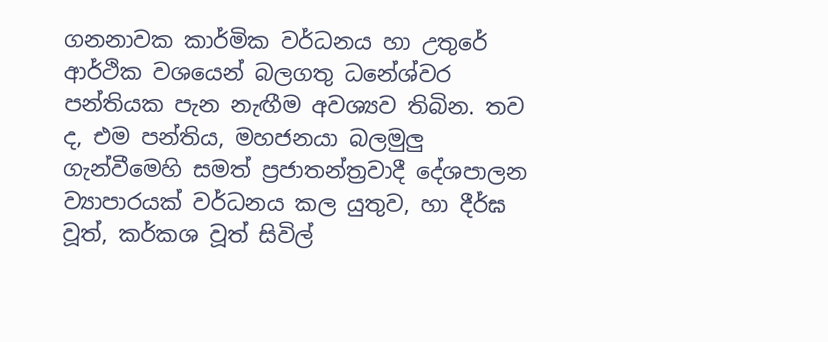ගනනාවක කාර්මික වර්ධනය හා උතුරේ ආර්ථික වශයෙන් බලගතු ධනේශ්වර පන්තියක පැන නැඟීම අවශ්‍යව තිබින. තව ද, එම පන්තිය, මහජනයා බලමුලු ගැන්වීමෙහි සමත් ප්‍රජාතන්ත්‍රවාදී දේශපාලන ව්‍යාපාරයක් වර්ධනය කල යුතුව, හා දීර්ඝ වූත්, කර්කශ වූත් සිවිල්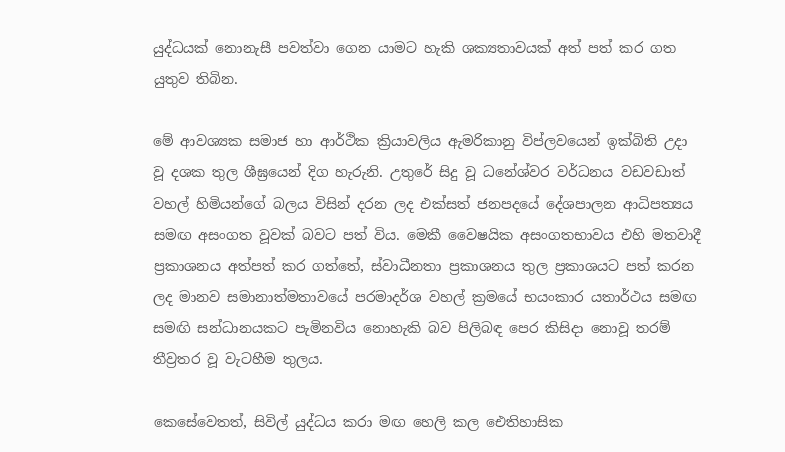යුද්ධයක් නොනැසී පවත්වා ගෙන යාමට හැකි ශක්‍යතාවයක් අත් පත් කර ගත යුතුව තිබින.

මේ ආවශ්‍යක සමාජ හා ආර්ථික ක්‍රියාවලිය ඇමරිකානු විප්ලවයෙන් ඉක්බිති උදා වූ දශක තුල ශීඝ්‍රයෙන් දිග හැරුනි. උතුරේ සිදු වූ ධනේශ්වර වර්ධනය වඩවඩාත් වහල් හිමියන්ගේ බලය විසින් දරන ලද එක්සත් ජනපදයේ දේශපාලන ආධිපත්‍යය සමඟ අසංගත වූවක් බවට පත් විය. මෙකී වෛෂයික අසංගතභාවය එහි මතවාදී ප්‍රකාශනය අත්පත් කර ගත්තේ, ස්වාධීනතා ප්‍රකාශනය තුල ප්‍රකාශයට පත් කරන ලද මානව සමානාත්මතාවයේ පරමාදර්ශ වහල් ක්‍රමයේ භයංකාර යතාර්ථය සමඟ සමඟි සන්ධානයකට පැමිනවිය නොහැකි බව පිලිබඳ පෙර කිසිදා නොවූ තරම් තීව්‍රතර වූ වැටහීම තුලය.

කෙසේවෙතත්, සිවිල් යුද්ධය කරා මඟ හෙලි කල ඓතිහාසික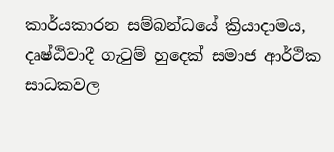කාර්යකාරන සම්බන්ධයේ ක්‍රියාදාමය, දෘෂ්ඨිවාදී ගැටුම් හුදෙක් සමාජ ආර්ථික සාධකවල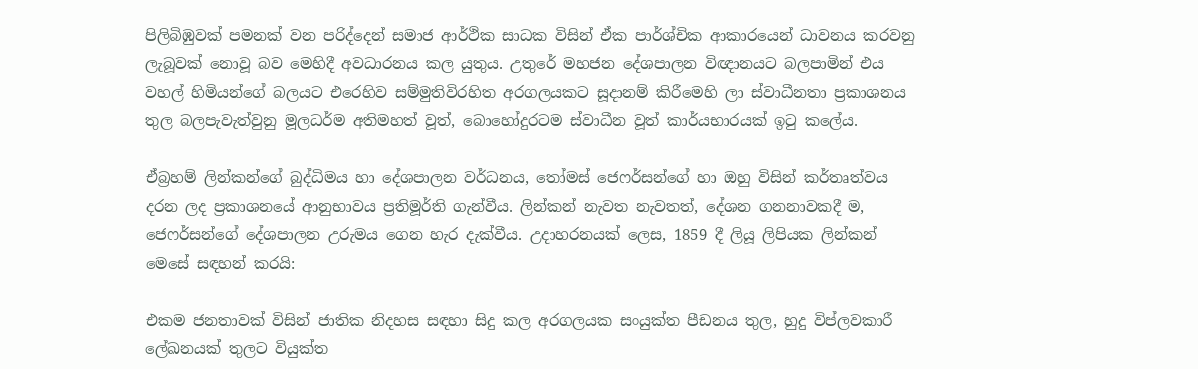පිලිබිඹුවක් පමනක් වන පරිද්දෙන් සමාජ ආර්ථික සාධක විසින් ඒක පාර්ශ්චික ආකාරයෙන් ධාවනය කරවනු ලැබූවක් නොවූ බව මෙහිදී අවධාරනය කල යුතුය. උතුරේ මහජන දේශපාලන විඥානයට බලපාමින් එය වහල් හිමියන්ගේ බලයට එරෙහිව සම්මුතිවිරහිත අරගලයකට සූදානම් කිරීමෙහි ලා ස්වාධීනතා ප්‍රකාශනය තුල බලපැවැත්වුනු මූලධර්ම අතිමහත් වූත්, බොහෝදුරටම ස්වාධීන වූත් කාර්යභාරයක් ඉටු කලේය.

ඒබ්‍රහම් ලින්කන්ගේ බුද්ධිමය හා දේශපාලන වර්ධනය, තෝමස් ජෙෆර්සන්ගේ හා ඔහු විසින් කර්තෘත්වය දරන ලද ප්‍රකාශනයේ ආනුභාවය ප්‍රතිමූර්ති ගැන්වීය. ලින්කන් නැවත නැවතත්, දේශන ගනනාවකදී ම, ජෙෆර්සන්ගේ දේශපාලන උරුමය ගෙන හැර දැක්වීය. උදාහරනයක් ලෙස, 1859 දී ලියූ ලිපියක ලින්කන් මෙසේ සඳහන් කරයි:

එකම ජනතාවක් විසින් ජාතික නිදහස සඳහා සිදු කල අරගලයක සංයුක්ත පීඩනය තුල, හුදු විප්ලවකාරී ලේඛනයක් තුලට වියුක්ත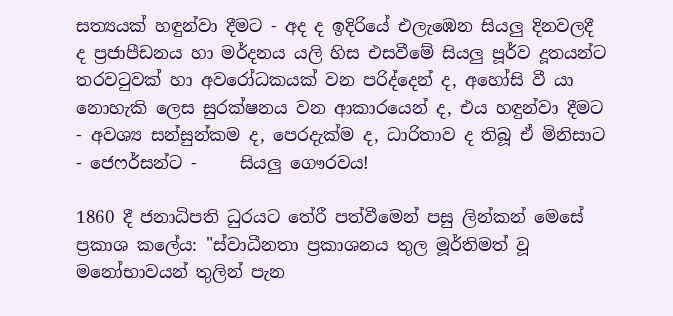සත්‍යයක් හඳුන්වා දීමට - අද ද ඉදිරියේ එලැඹෙන සියලු දිනවලදී ද ප්‍රජාපීඩනය හා මර්දනය යලි හිස එසවීමේ සියලු පූර්ව දූතයන්ට තරවටුවක් හා අවරෝධකයක් වන පරිද්දෙන් ද, අහෝසි වී යා නොහැකි ලෙස සුරක්ෂනය වන ආකාරයෙන් ද, එය හඳුන්වා දීමට - අවශ්‍ය සන්සුන්කම ද, පෙරදැක්ම ද, ධාරිතාව ද තිබූ ඒ මිනිසාට - ජෙෆර්සන්ට -     සියලු ගෞරවය!

1860 දී ජනාධිපති ධුරයට තේරී පත්වීමෙන් පසු ලින්කන් මෙසේ ප්‍රකාශ කලේය: "ස්වාධීනතා ප්‍රකාශනය තුල මූර්තිමත් වූ මනෝභාවයන් තුලින් පැන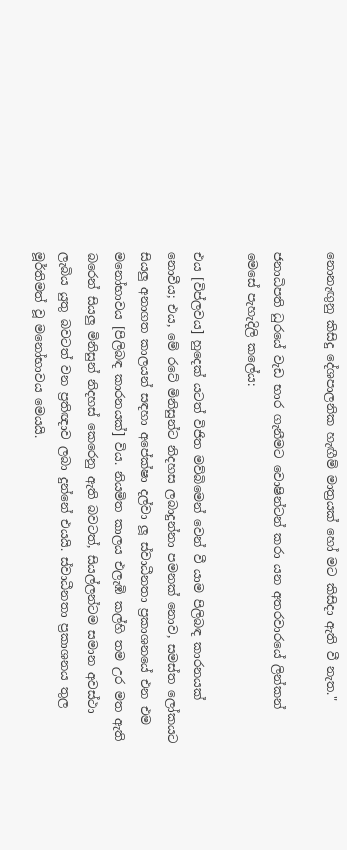නොනැඟුනු කිසිදු දේශපාලනික හැඟීම් මාත්‍රයක් හෝ මට කිසිදා ඇති වී නැත."

ජනාධිපති ධුරයේ වැඩ භාර ගැනීමට වොෂින්ටන් කරා යන අතරවාරයේ ලින්කන් මෙසේ පැහැදිලි කලේය:

එය [විප්ලවය] හුදෙක් යටත් විජිත මව්බිමෙන් වෙන් වී යාම පිලිබඳ කාරනයක් නොවීය; එය, මේ රටේ මිනිසුන්ට නිදහස ලබාදුන්නා පමනක් නොව, සමස්ත ලෝකයට සියලු අනාගත කාලයන් සඳහා අපේක්ෂා දල්වා ලූ ස්වාධීනතා ප්‍රකාශනයේ එන එම මනෝභාවය [පිලිබඳ කාරනයක්] විය. නියමිත කාලය එලැඹි කල්හි තම උර මත ඇති බරෙන් සියලු මිනිසුන් නිදහස් කෙරෙනු ඇති බවටත්, සියල්ලන්ටම සමාන අවස්ථා ලැබිය යුතු බවටත් වන ප්‍රතිඥාව ලබා දුන්නේ එයයි. ස්වාධීනතා ප්‍රකාශනය තුල මූර්තිමත් වූ මනෝභාවය මෙයයි.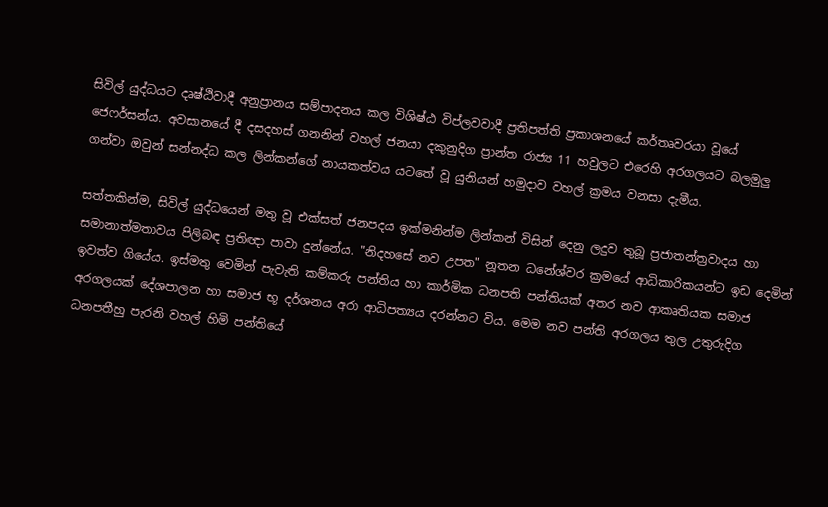සිවිල් යුද්ධයට දෘෂ්ඨිවාදී අනුප්‍රානය සම්පාදනය කල විශිෂ්ඨ විප්ලවවාදී ප්‍රතිපත්ති ප්‍රකාශනයේ කර්තෘවරයා වූයේ ජෙෆර්සන්ය. අවසානයේ දී දසදහස් ගනනින් වහල් ජනයා දකුනුදිග ප්‍රාන්ත රාජ්‍ය 11 හවුලට එරෙහි අරගලයට බලමුලු ගන්වා ඔවුන් සන්නද්ධ කල ලින්කන්ගේ නායකත්වය යටතේ වූ යුනියන් හමුදාව වහල් ක්‍රමය වනසා දැමීය.

සත්තකින්ම, සිවිල් යුද්ධයෙන් මතු වූ එක්සත් ජනපදය ඉක්මනින්ම ලින්කන් විසින් දෙනු ලදුව තුබූ ප්‍රජාතන්ත්‍රවාදය හා සමානාත්මතාවය පිලිබඳ ප්‍රතිඥා පාවා දුන්නේය. "නිදහසේ නව උපත" නූතන ධනේශ්වර ක්‍රමයේ ආධිකාරිකයන්ට ඉඩ දෙමින් ඉවත්ව ගියේය. ඉස්මතු වෙමින් පැවැති කම්කරු පන්තිය හා කාර්මික ධනපති පන්තියක් අතර නව ආකෘතියක සමාජ අරගලයක් දේශපාලන හා සමාජ භූ දර්ශනය අරා ආධිපත්‍යය දරන්නට විය. මෙම නව පන්ති අරගලය තුල උතුරුදිග ධනපතීහු පැරනි වහල් හිමි පන්තියේ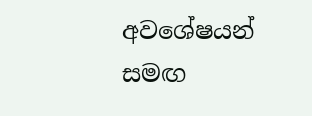අවශේෂයන් සමඟ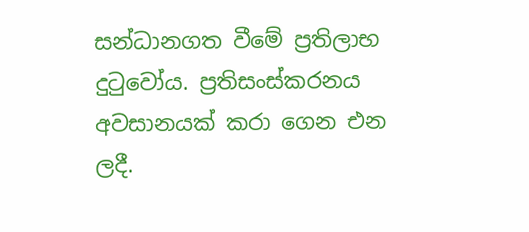සන්ධානගත වීමේ ප්‍රතිලාභ දුටුවෝය. ප්‍රතිසංස්කරනය අවසානයක් කරා ගෙන එන ලදී.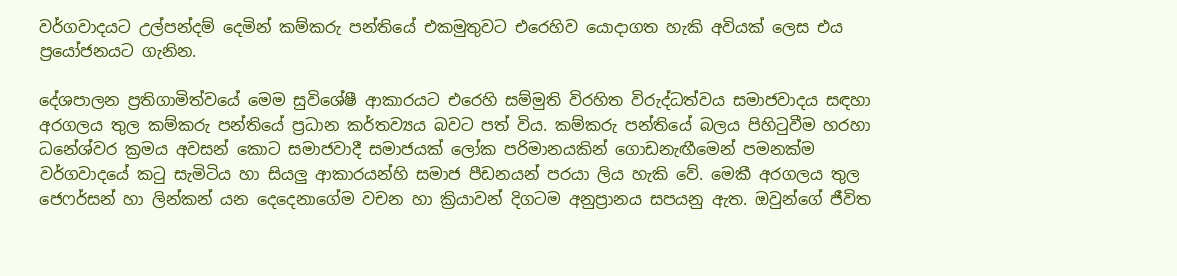වර්ගවාදයට උල්පන්දම් දෙමින් කම්කරු පන්තියේ එකමුතුවට එරෙහිව යොදාගත හැකි අවියක් ලෙස එය ප්‍රයෝජනයට ගැනින.

දේශපාලන ප්‍රතිගාමිත්වයේ මෙම සුවිශේෂී ආකාරයට එරෙහි සම්මුති විරහිත විරුද්ධත්වය සමාජවාදය සඳහා අරගලය තුල කම්කරු පන්තියේ ප්‍රධාන කර්තව්‍යය බවට පත් විය. කම්කරු පන්තියේ බලය පිහිටුවීම හරහා ධනේශ්වර ක්‍රමය අවසන් කොට සමාජවාදී සමාජයක් ලෝක පරිමානයකින් ගොඩනැඟීමෙන් පමනක්ම වර්ගවාදයේ කටු සැමිටිය හා සියලු ආකාරයන්හි සමාජ පීඩනයන් පරයා ලිය හැකි වේ. මෙකී අරගලය තුල ජෙෆර්සන් හා ලින්කන් යන දෙදෙනාගේම වචන හා ක්‍රියාවන් දිගටම අනුප්‍රානය සපයනු ඇත. ඔවුන්ගේ ජීවිත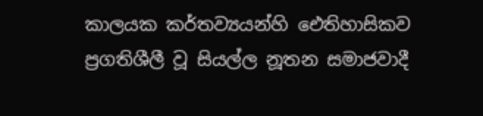කාලයක කර්තව්‍යයන්හි ඓතිහාසිකව ප්‍රගතිශීලී වූ සියල්ල නූතන සමාජවාදී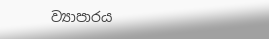ව්‍යාපාරය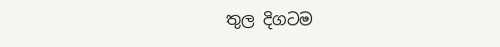තුල දිගටම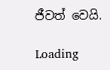ජීවත් වෙයි.

Loading